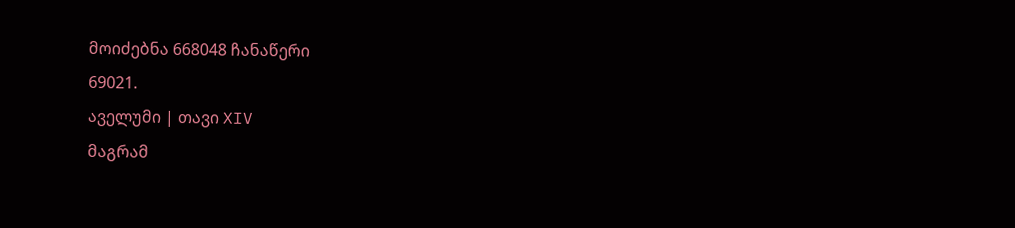მოიძებნა 668048 ჩანაწერი
69021.
აველუმი | თავი XIV
მაგრამ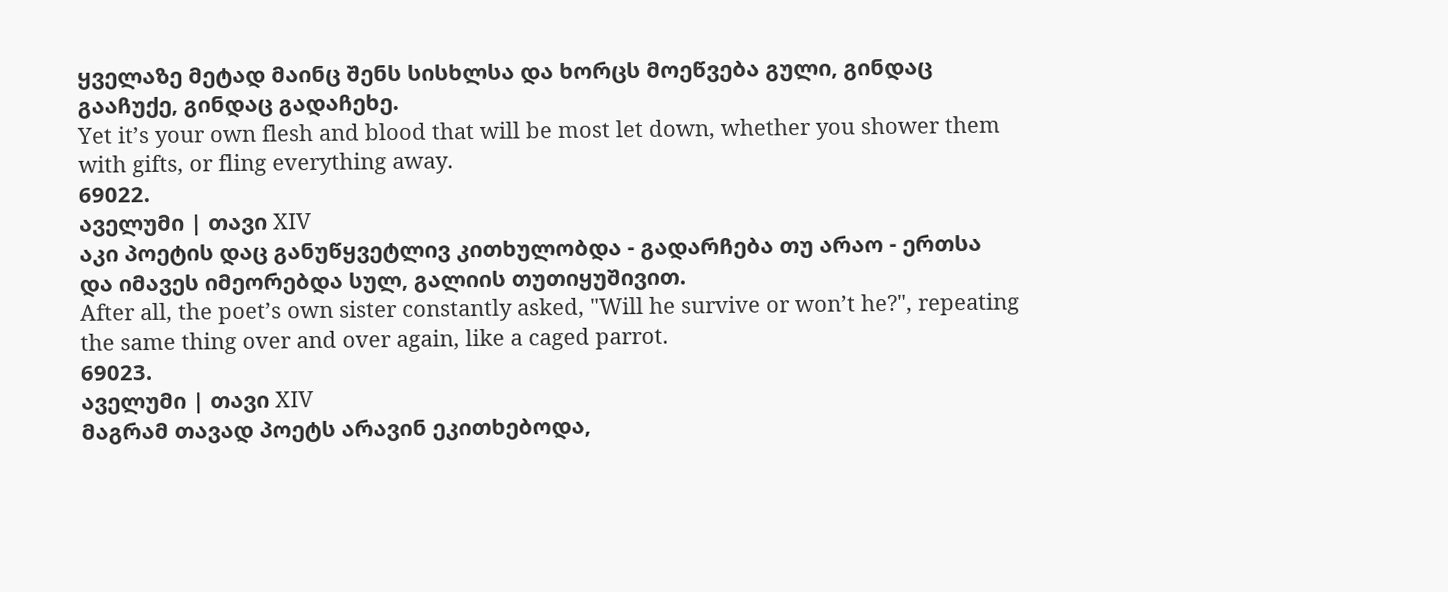ყველაზე მეტად მაინც შენს სისხლსა და ხორცს მოეწვება გული, გინდაც გააჩუქე, გინდაც გადაჩეხე.
Yet it’s your own flesh and blood that will be most let down, whether you shower them with gifts, or fling everything away.
69022.
აველუმი | თავი XIV
აკი პოეტის დაც განუწყვეტლივ კითხულობდა - გადარჩება თუ არაო - ერთსა და იმავეს იმეორებდა სულ, გალიის თუთიყუშივით.
After all, the poet’s own sister constantly asked, "Will he survive or won’t he?", repeating the same thing over and over again, like a caged parrot.
69023.
აველუმი | თავი XIV
მაგრამ თავად პოეტს არავინ ეკითხებოდა,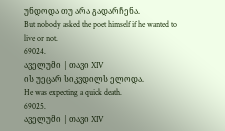უნდოდა თუ არა გადარჩენა.
But nobody asked the poet himself if he wanted to live or not.
69024.
აველუმი | თავი XIV
ის უეცარ სიკვდილს ელოდა.
He was expecting a quick death.
69025.
აველუმი | თავი XIV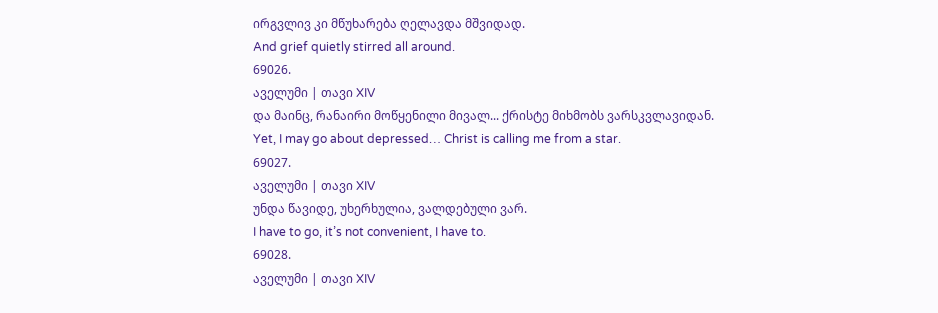ირგვლივ კი მწუხარება ღელავდა მშვიდად.
And grief quietly stirred all around.
69026.
აველუმი | თავი XIV
და მაინც, რანაირი მოწყენილი მივალ... ქრისტე მიხმობს ვარსკვლავიდან.
Yet, I may go about depressed… Christ is calling me from a star.
69027.
აველუმი | თავი XIV
უნდა წავიდე, უხერხულია, ვალდებული ვარ.
I have to go, it’s not convenient, I have to.
69028.
აველუმი | თავი XIV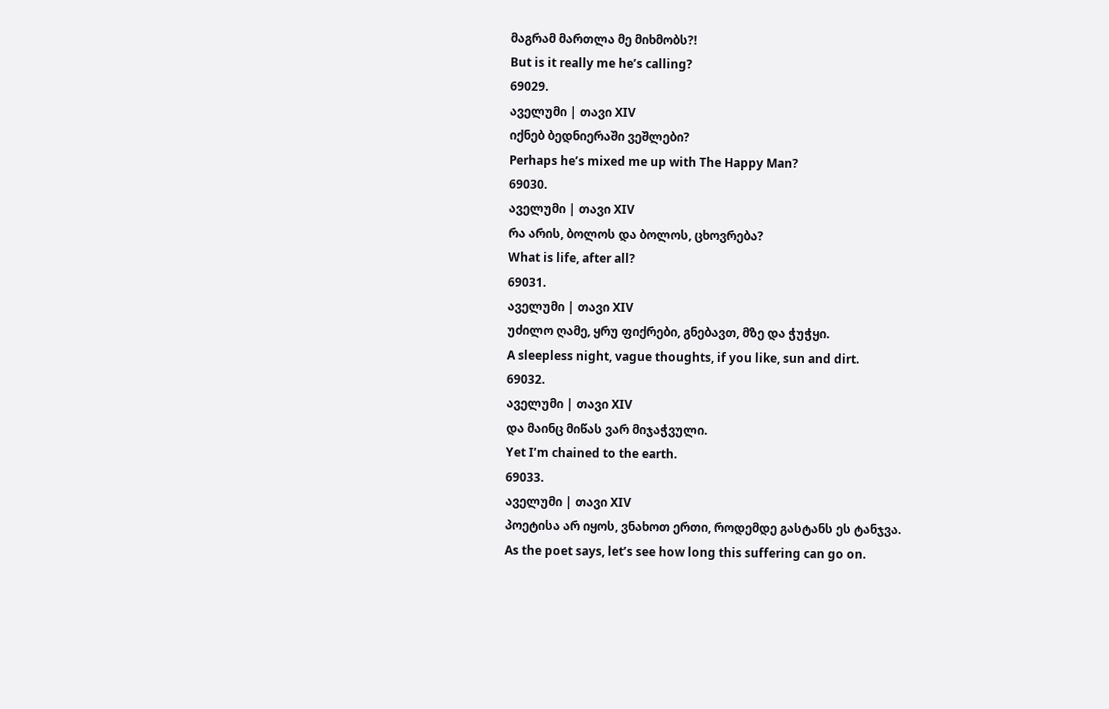მაგრამ მართლა მე მიხმობს?!
But is it really me he’s calling?
69029.
აველუმი | თავი XIV
იქნებ ბედნიერაში ვეშლები?
Perhaps he’s mixed me up with The Happy Man?
69030.
აველუმი | თავი XIV
რა არის, ბოლოს და ბოლოს, ცხოვრება?
What is life, after all?
69031.
აველუმი | თავი XIV
უძილო ღამე, ყრუ ფიქრები, გნებავთ, მზე და ჭუჭყი.
A sleepless night, vague thoughts, if you like, sun and dirt.
69032.
აველუმი | თავი XIV
და მაინც მიწას ვარ მიჯაჭვული.
Yet I’m chained to the earth.
69033.
აველუმი | თავი XIV
პოეტისა არ იყოს, ვნახოთ ერთი, როდემდე გასტანს ეს ტანჯვა.
As the poet says, let’s see how long this suffering can go on.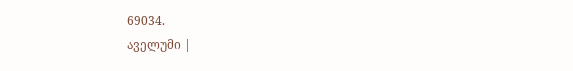69034.
აველუმი |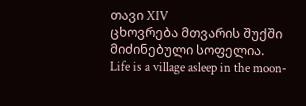თავი XIV
ცხოვრება მთვარის შუქში მიძინებული სოფელია.
Life is a village asleep in the moon-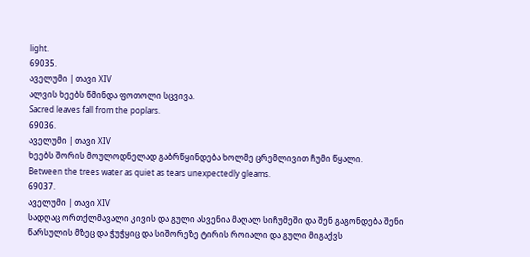light.
69035.
აველუმი | თავი XIV
ალვის ხეებს წმინდა ფოთოლი სცვივა.
Sacred leaves fall from the poplars.
69036.
აველუმი | თავი XIV
ხეებს შორის მოულოდნელად გაბრწყინდება ხოლმე ცრემლივით ჩუმი წყალი.
Between the trees water as quiet as tears unexpectedly gleams.
69037.
აველუმი | თავი XIV
სადღაც ორთქლმავალი კივის და გული ასვენია მაღალ სიჩუმეში და შენ გაგონდება შენი წარსულის მზეც და ჭუჭყიც და სიშორეზე ტირის როიალი და გული მიგაქვს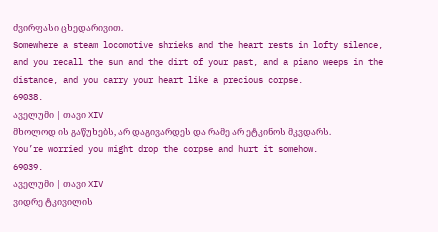ძვირფასი ცხედარივით.
Somewhere a steam locomotive shrieks and the heart rests in lofty silence, and you recall the sun and the dirt of your past, and a piano weeps in the distance, and you carry your heart like a precious corpse.
69038.
აველუმი | თავი XIV
მხოლოდ ის გაწუხებს, არ დაგივარდეს და რამე არ ეტკინოს მკვდარს.
You’re worried you might drop the corpse and hurt it somehow.
69039.
აველუმი | თავი XIV
ვიდრე ტკივილის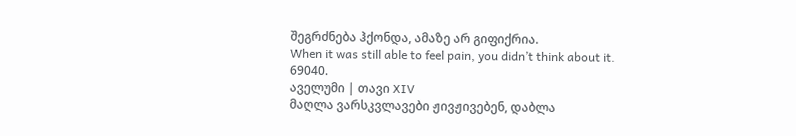შეგრძნება ჰქონდა, ამაზე არ გიფიქრია.
When it was still able to feel pain, you didn’t think about it.
69040.
აველუმი | თავი XIV
მაღლა ვარსკვლავები ჟივჟივებენ, დაბლა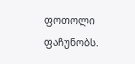ფოთოლი ფაჩუნობს.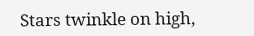Stars twinkle on high,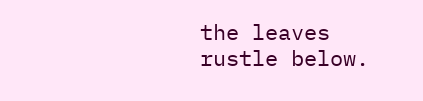the leaves rustle below.